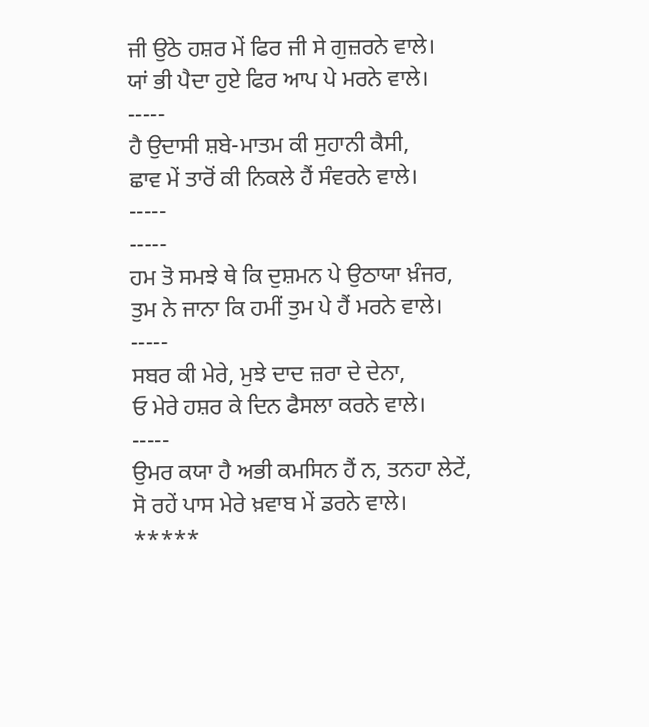ਜੀ ਉਠੇ ਹਸ਼ਰ ਮੇਂ ਫਿਰ ਜੀ ਸੇ ਗੁਜ਼ਰਨੇ ਵਾਲੇ।
ਯਾਂ ਭੀ ਪੈਦਾ ਹੁਏ ਫਿਰ ਆਪ ਪੇ ਮਰਨੇ ਵਾਲੇ।
-----
ਹੈ ਉਦਾਸੀ ਸ਼ਬੇ-ਮਾਤਮ ਕੀ ਸੁਹਾਨੀ ਕੈਸੀ,
ਛਾਵ ਮੇਂ ਤਾਰੋਂ ਕੀ ਨਿਕਲੇ ਹੈਂ ਸੰਵਰਨੇ ਵਾਲੇ।
-----
-----
ਹਮ ਤੋ ਸਮਝੇ ਥੇ ਕਿ ਦੁਸ਼ਮਨ ਪੇ ਉਠਾਯਾ ਖ਼ੰਜਰ,
ਤੁਮ ਨੇ ਜਾਨਾ ਕਿ ਹਮੀਂ ਤੁਮ ਪੇ ਹੈਂ ਮਰਨੇ ਵਾਲੇ।
-----
ਸਬਰ ਕੀ ਮੇਰੇ, ਮੁਝੇ ਦਾਦ ਜ਼ਰਾ ਦੇ ਦੇਨਾ,
ਓ ਮੇਰੇ ਹਸ਼ਰ ਕੇ ਦਿਨ ਫੈਸਲਾ ਕਰਨੇ ਵਾਲੇ।
-----
ਉਮਰ ਕਯਾ ਹੈ ਅਭੀ ਕਮਸਿਨ ਹੈਂ ਨ, ਤਨਹਾ ਲੇਟੇਂ,
ਸੋ ਰਹੇਂ ਪਾਸ ਮੇਰੇ ਖ਼ਵਾਬ ਮੇਂ ਡਰਨੇ ਵਾਲੇ।
*****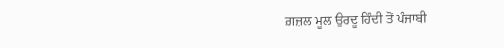ਗ਼ਜ਼ਲ ਮੂਲ ਉਰਦੂ ਹਿੰਦੀ ਤੋਂ ਪੰਜਾਬੀ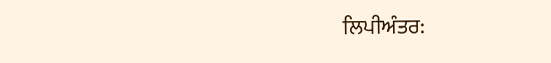ਲਿਪੀਅੰਤਰ: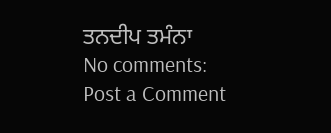ਤਨਦੀਪ ਤਮੰਨਾ
No comments:
Post a Comment